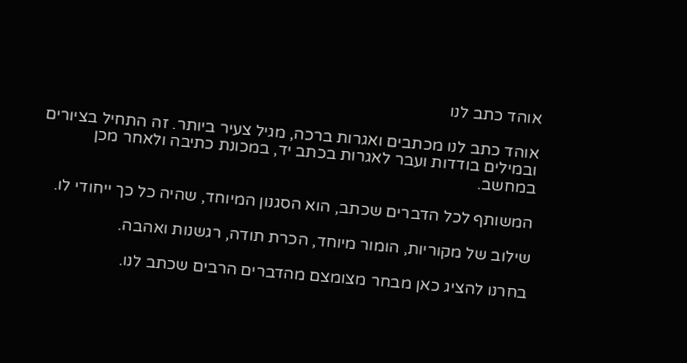אוהד כתב לנו

אוהד כתב לנו מכתבים ואגרות ברכה, מגיל צעיר ביותר. זה התחיל בציורים ובמילים בודדות ועבר לאגרות בכתב יד, במכונת כתיבה ולאחר מכן במחשב.

המשותף לכל הדברים שכתב, הוא הסגנון המיוחד, שהיה כל כך ייחודי לו.

שילוב של מקוריות, הומור מיוחד, הכרת תודה, רגשנות ואהבה.

בחרנו להציג כאן מבחר מצומצם מהדברים הרבים שכתב לנו.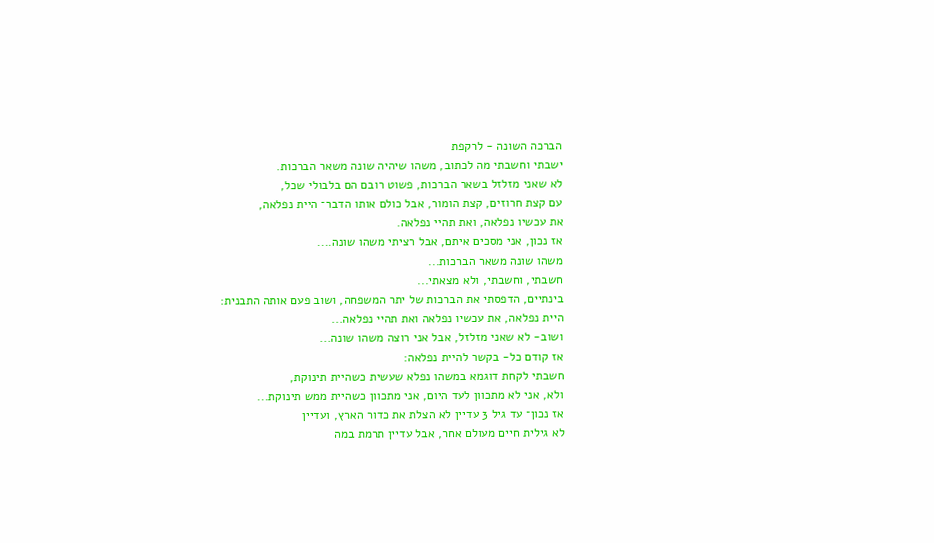הברכה השונה - לרקפת
ישבתי וחשבתי מה לכתוב, משהו שיהיה שונה משאר הברכות.
לא שאני מזלזל בשאר הברכות, פשוט רובם הם בלבולי שכל,
עם קצת חרוזים, קצת הומור, אבל כולם אותו הדבר־ היית נפלאה,
את עכשיו נפלאה, ואת תהיי נפלאה.
אז נכון, אני מסכים איתם, אבל רציתי משהו שונה....
משהו שונה משאר הברכות...
חשבתי, וחשבתי, ולא מצאתי...
בינתיים, הדפסתי את הברכות של יתר המשפחה, ושוב פעם אותה התבנית:
היית נפלאה, את עכשיו נפלאה ואת תהיי נפלאה...
ושוב- לא שאני מזלזל, אבל אני רוצה משהו שונה...
אז קודם כל- בקשר להיית נפלאה:
חשבתי לקחת דוגמא במשהו נפלא שעשית כשהיית תינוקת,
ולא, אני לא מתכוון לעד היום, אני מתכוון כשהיית ממש תינוקת...
אז נכון־ עד גיל 3 עדיין לא הצלת את כדור הארץ, ועדיין
לא גילית חיים מעולם אחר, אבל עדיין תרמת במה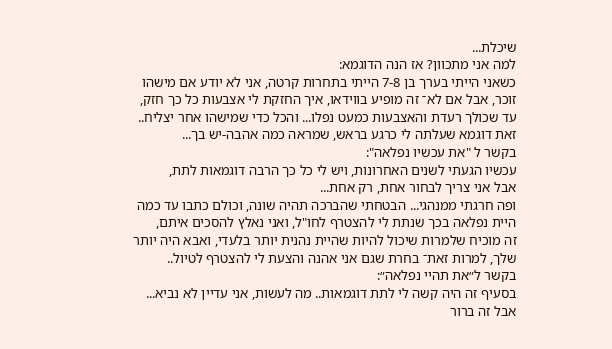שיכלת...
למה אני מתכוון? אז הנה הדוגמא:
כשאני הייתי בערך בן 7-8 הייתי בתחרות קרטה, אני לא יודע אם מישהו
זוכר, אבל אם לא־ זה מופיע בווידאו, איך החזקת לי אצבעות כל כך חזק,
עד שכולך רעדת והאצבעות כמעט נפלו... והכל כדי שמישהו אחר יצליח..
זאת דוגמא שעלתה לי כרגע בראש, שמראה כמה אהבה-יש בך...
בקשר ל "את עכשיו נפלאה":
עכשיו הגעתי לשנים האחרונות, ויש לי כל כך הרבה דוגמאות לתת,
אבל אני צריך לבחור אחת, רק אחת...
ופה חרגתי ממנהגי... הבטחתי שהברכה תהיה שונה, וכולם כתבו עד כמה
היית נפלאה בכך שנתת לי להצטרף לחו"ל, ואני נאלץ להסכים איתם,
זה מוכיח שלמרות שיכול להיות שהיית נהנית יותר בלעדי, ואבא היה יותר
שלך, למרות זאת־ בחרת שגם אני אהנה והצעת לי להצטרף לטיול..
בקשר ל״את תהיי נפלאה״:
בסעיף זה היה קשה לי לתת דוגמאות.. מה לעשות, אני עדיין לא נביא...
אבל זה ברור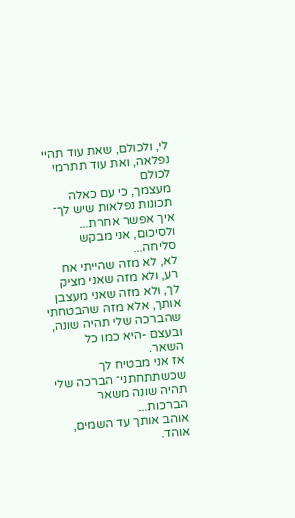לי, ולכולם, שאת עוד תהיי נפלאה, ואת עוד תתרמי לכולם
מעצמך, כי עם כאלה תכונות נפלאות שיש לך־ איך אפשר אחרת...
ולסיכום, אני מבקש סליחה...
לא, לא מזה שהייתי אח רע, ולא מזה שאני מציק לך, ולא מזה שאני מעצבן
אותך, אלא מזה שהבטחתי שהברכה שלי תהיה שונה, ובעצם -היא כמו כל
השאר.
אז אני מבטיח לך שכשתתחתני־ הברכה שלי תהיה שונה משאר הברכות...
אוהב אותך עד השמים, אוהד.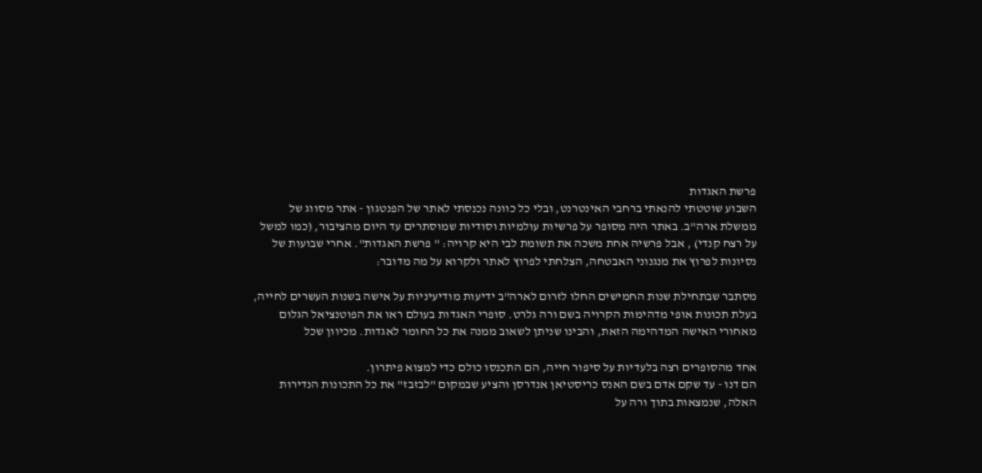פרשת האגדות
השבוע שוטטתי להנאתי ברחבי האינטרנט, ובלי כל כוונה נכנסתי לאתר של הפנטגון - אתר מסווג של ממשלת ארה"ב. באתר היה מסופר על פרשיות עולמיות וסודיות שמוסתרים עד היום מהציבור, (כמו למשל על רצח קנדי) , אבל פרשיה אחת משכה את תשומת לבי היא קרויה: " פרשת האגדות". אחרי שבועות של נסיונות לפרוץ את מנגנוני האבטחה, הצלחתי לפרוץ לאתר ולקרוא על מה מדובר:

מסתבר שבתחילת שנות החמישים החלו לזרום לארה"ב ידיעות מודיעיניות על אישה בשנות העשרים לחייה, בעלת תכונות אופי מדהימות הקרויה בשם ורה גלרט. סופרי האגדות בעולם ראו את הפוטנציאל הגלום מאחורי האישה המדהימה הזאת, והבינו שניתן לשאוב ממנה את כל החומר לאגדות. מכיוון שכל

אחד מהסופרים רצה בלעדיות על סיפור חייה, הם התכנסו כולם כדי למצוא פיתרון.
הם דנו - עד שקם אדם בשם האנס כריסטיאן אנדרסן והציע שבמקום "לבזבז" את כל התכונות הנדירות האלה, שנמצאות בתוך ורה על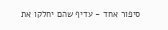סיפור אחד - עדיף שהם יחלקו את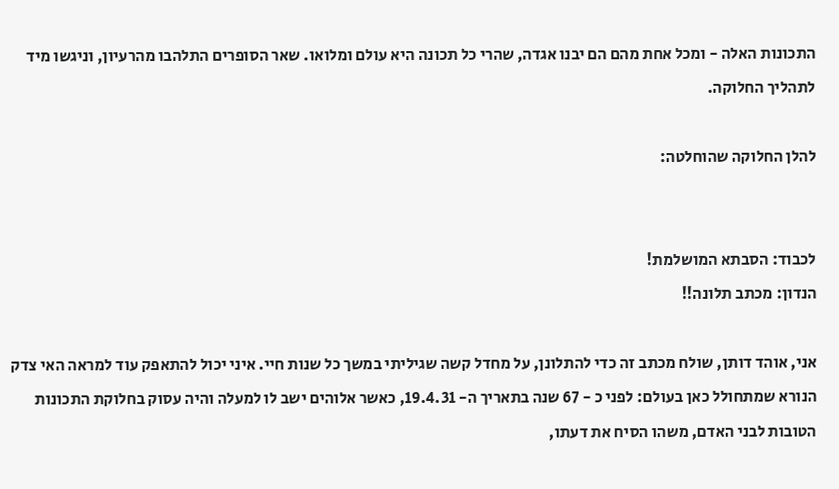התכונות האלה - ומכל אחת מהם הם יבנו אגדה, שהרי כל תכונה היא עולם ומלואו. שאר הסופרים התלהבו מהרעיון, וניגשו מיד לתהליך החלוקה.

להלן החלוקה שהוחלטה:


לכבוד: הסבתא המושלמת!
הנדון: מכתב תלונה!!

אני, אוהד דותן, שולח מכתב זה כדי להתלונן, על מחדל קשה שגיליתי במשך כל שנות חיי. איני יכול להתאפק עוד למראה האי צדק הנורא שמתחולל כאן בעולם: לפני כ - 67 שנה בתאריך ה- 19.4.31, כאשר אלוהים ישב לו למעלה והיה עסוק בחלוקת התכונות הטובות לבני האדם, משהו הסיח את דעתו,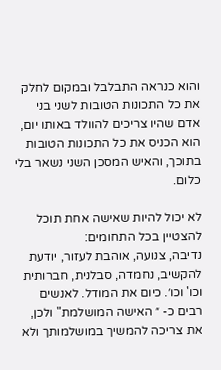והוא כנראה התבלבל ובמקום לחלק את כל התכונות הטובות לשני בני אדם שהיו צריכים להוולד באותו יום, הוא הכניס את כל התכונות הטובות בתוכך, והאיש המסכן השני נשאר בלי כלום.

לא יכול להיות שאישה אחת תוכל להצטיין בכל התחומים:
נדיבה, צנועה, אוהבת לעזור, יודעת להקשיב, נחמדה, סבלנית, חברותית וכו' וכו׳. כיום את המודל. לאנשים רבים כ- ״ האישה המושלמת" ולכן, את צריכה להמשיך במושלמותך ולא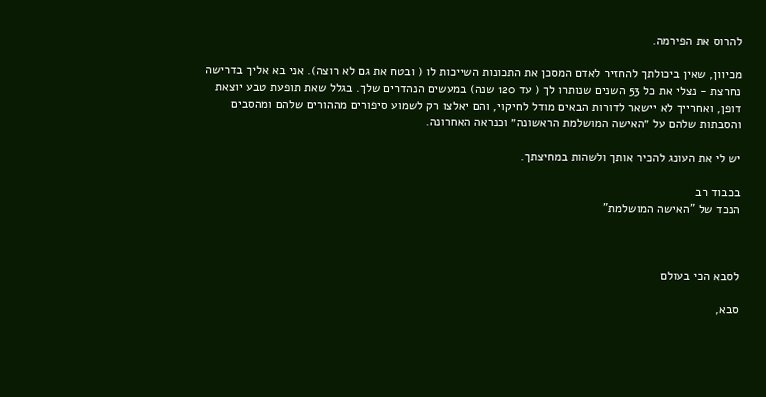להרוס את הפירמה.

מכיוון, שאין ביכולתך להחזיר לאדם המסכן את התכונות השייכות לו ( ובטח את גם לא רוצה). אני בא אליך בדרישה נחרצת - נצלי את כל 53 השנים שנותרו לך ( עד 120 שנה) במעשים הנהדרים שלך. בגלל שאת תופעת טבע יוצאת דופן, ואחרייך לא יישאר לדורות הבאים מודל לחיקוי, והם יאלצו רק לשמוע סיפורים מההורים שלהם ומהסבים והסבתות שלהם על ״האישה המושלמת הראשונה״ וכנראה האחרונה.

יש לי את העונג להכיר אותך ולשהות במחיצתך.

בכבוד רב
הנכד של "האישה המושלמת"



לסבא הכי בעולם

סבא,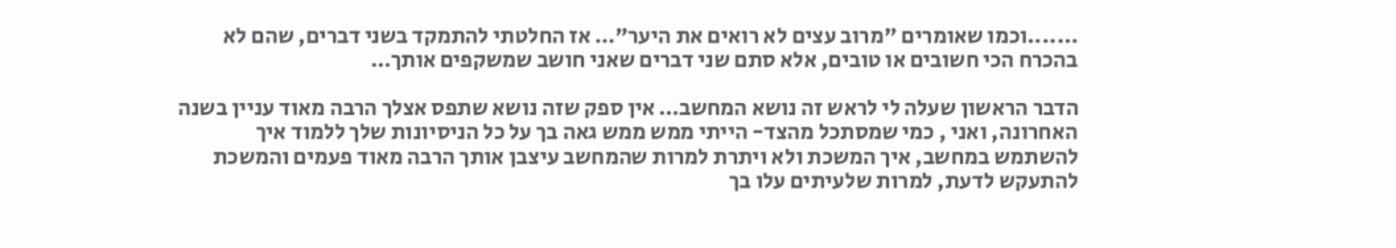.......וכמו שאומרים "מרוב עצים לא רואים את היער"… אז החלטתי להתמקד בשני דברים, שהם לא בהכרח הכי חשובים או טובים, אלא סתם שני דברים שאני חושב שמשקפים אותך…

הדבר הראשון שעלה לי לראש זה נושא המחשב… אין ספק שזה נושא שתפס אצלך הרבה מאוד עניין בשנה האחרונה, ואני , כמי שמסתכל מהצד- הייתי ממש ממש גאה בך על כל הניסיונות שלך ללמוד איך להשתמש במחשב, איך המשכת ולא ויתרת למרות שהמחשב עיצבן אותך הרבה מאוד פעמים והמשכת להתעקש לדעת, למרות שלעיתים עלו בך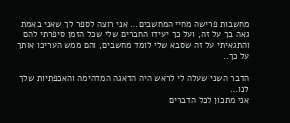מחשבות פרישה מחיי המחשבים… אני רוצה לספר לך שאני באמת גאה בך על זה, ועל כך יעידו החברים שלי שכל הזמן סיפרתי להם והתגאיתי על זה שסבא שלי לומד מחשבים, והם ממש העריכו אותך על כך..

הדבר השני שעלה לי לראש היה הדאגה המדהימה והאכפתיות שלך לנו…
אני מתכון לכל הדברים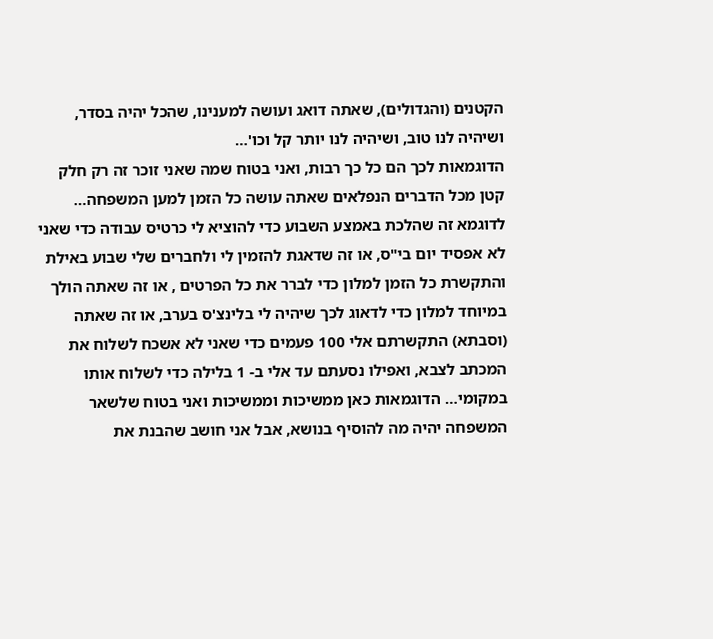הקטנים (והגדולים), שאתה דואג ועושה למענינו, שהכל יהיה בסדר, ושיהיה לנו טוב, ושיהיה לנו יותר קל וכו'…
הדוגמאות לכך הם כל כך רבות, ואני בטוח שמה שאני זוכר זה רק חלק קטן מכל הדברים הנפלאים שאתה עושה כל הזמן למען המשפחה… לדוגמא זה שהלכת באמצע השבוע כדי להוציא לי כרטיס עבודה כדי שאני לא אפסיד יום בי"ס, או זה שדאגת להזמין לי ולחברים שלי שבוע באילת והתקשרת כל הזמן למלון כדי לברר את כל הפרטים , או זה שאתה הולך במיוחד למלון כדי לדאוג לכך שיהיה לי בלינצ'ס בערב, או זה שאתה (וסבתא) התקשרתם אלי 100 פעמים כדי שאני לא אשכח לשלוח את המכתב לצבא, ואפילו נסעתם עד אלי ב- 1 בלילה כדי לשלוח אותו במקומי… הדוגמאות כאן ממשיכות וממשיכות ואני בטוח שלשאר המשפחה יהיה מה להוסיף בנושא, אבל אני חושב שהבנת את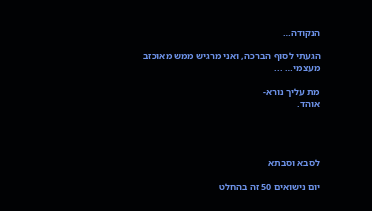הנקודה…

הגעתי לסוף הברכה, ואני מרגיש ממש מאוכזב מעצמי… ...

מת עליך נורא-
אוהד.




לסבא וסבתא

יום נישואים 50 זה בהחלט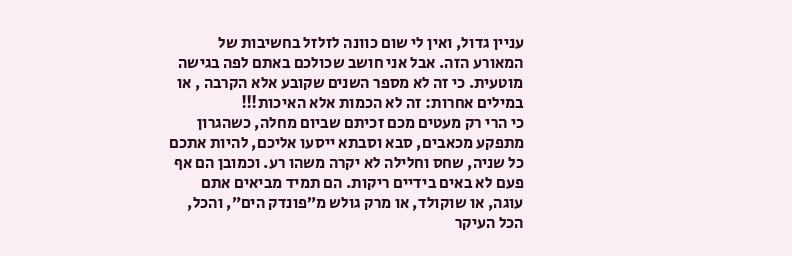עניין גדול, ואין לי שום כוונה לזלזל בחשיבות של המאורע הזה. אבל אני חושב שכולכם באתם לפה בגישה מוטעית. כי זה לא מספר השנים שקובע אלא הקרבה , או במילים אחרות: זה לא הכמות אלא האיכות!!!
כי הרי רק מעטים מכם זכיתם שביום מחלה, כשהגרון מתפקע מכאבים, סבא וסבתא ייסעו אליכם, להיות אתכם כל שניה, שחס וחלילה לא יקרה משהו רע. וכמובן הם אף פעם לא באים בידיים ריקות. הם תמיד מביאים אתם עוגה, או שוקולד, או מרק גולש מ״פונדק הים״, והכל, הכל העיקר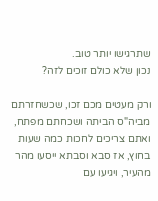שתרגישו יותר טוב.
נכון שלא כולם זוכים לזה?

ורק מעטים מכם זכו, שכשחזרתם מביה"ס הביתה ושכחתם מפתח, ואתם צריכים לחכות כמה שעות בחוץ, אז סבא וסבתא ייסעו מהר מהעיר, ויגיעו עם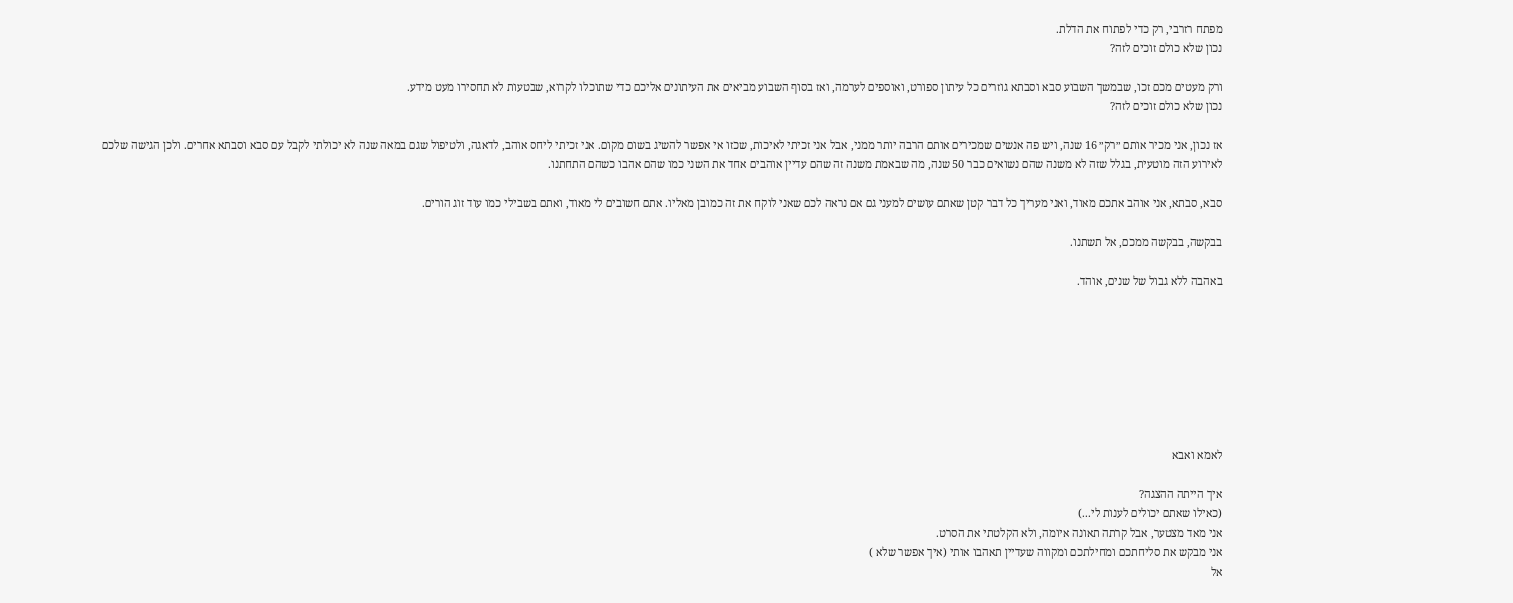מפתח רזרבי, רק כדי לפתוח את הדלת.
נכון שלא כולם זוכים לזה?

ורק מעטים מכם זכו, שבמשך השבוע סבא וסבתא גוזרים כל עיתון ספורט, ואוספים לערמה, ואז בסוף השבוע מביאים את העיתונים אליכם כדי שתוכלו לקרוא, שבטעות לא תחסירו מעט מידע.
נכון שלא כולם זוכים לזה?

אז נכון, אני מכיר אותם ״רק״ 16 שנה, ויש פה אנשים שמכירים אותם הרבה יותר ממני, אבל אני זכיתי לאיכות, שכזו אי אפשר להשיג בשום מקום. אני זכיתי ליחס אוהב, לדאגה, ולטיפול שגם במאה שנה לא יכולתי לקבל עם סבא וסבתא אחרים. ולכן הגישה שלכם לאירוע הזה מוטעית, בגלל שזה לא משנה שהם נשואים כבר 50 שנה, מה שבאמת משנה זה שהם עדיין אוהבים אחד את השני כמו שהם אהבו כשהם התחתנו.

סבא, סבתא, אני אוהב אתכם מאוד, ואני מעריך כל דבר קטן שאתם עושים למעני גם אם נראה לכם שאני לוקח את זה כמובן מאליו. אתם חשובים לי מאוד, ואתם בשבילי כמו עוד זוג הורים.

בבקשה, בבקשה ממכם, אל תשתנו.

באהבה ללא גבול של שנים, אוהד.








לאמא ואבא

איך הייתה ההצגה?
(כאילו שאתם יכולים לענות לי...)
אני מאד מצטער, אבל קרתה תאונה איומה, ולא הקלטתי את הסרט.
אני מבקש את סליחתכם ומחילתכם ומקווה שעדיין תאהבו אותי (איך אפשר שלא )
אל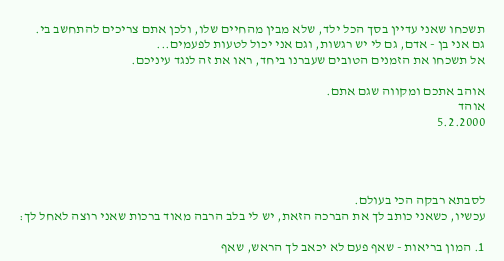תשכחו שאני עדיין בסך הכל ילד, שלא מבין מהחיים שלו, ולכן אתם צריכים להתחשב בי.
גם אני בן - אדם, גם לי יש רגשות, וגם אני יכול לטעות לפעמים...
אל תשכחו את הזמנים הטובים שעברנו ביחד, ראו את זה לנגד עיניכם.

אוהב אתכם ומקווה שגם אתם.
אוהד
5.2.2000




לסבתא רבקה הכי בעולם.
עכשיו, כשאני כותב לך את הברכה הזאת, יש לי בלב הרבה מאוד ברכות שאני רוצה לאחל לך:

1. המון בריאות - שאף פעם לא יכאב לך הראש, שאף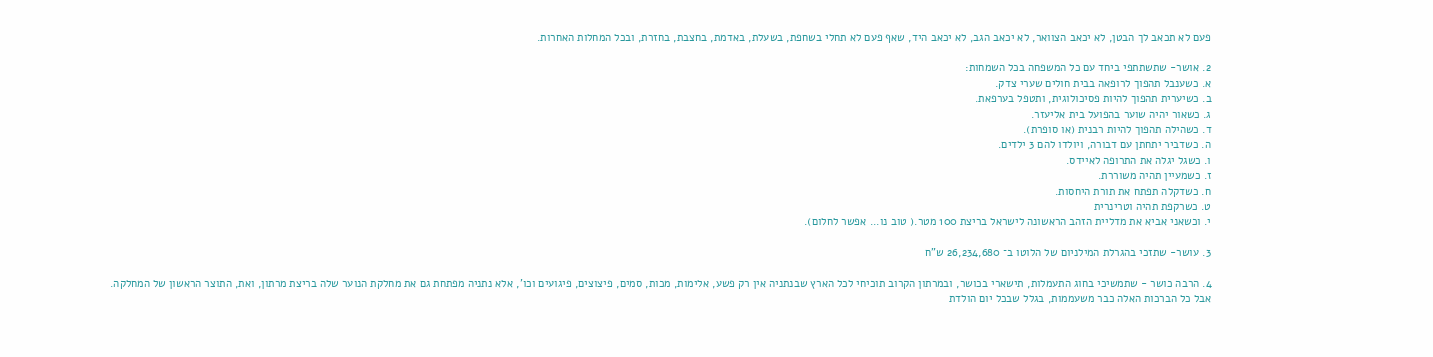פעם לא תכאב לך הבטן, לא יכאב הצוואר, לא יכאב הגב, לא יכאב היד, שאף פעם לא תחלי בשחפת, בשעלת, באדמת, בחצבת, בחזרת, ובכל המחלות האחרות.

2. אושר- שתשתתפי ביחד עם כל המשפחה בכל השמחות:
א. כשענבל תהפוך לרופאה בבית חולים שערי צדק.
ב. כשיערית תהפוך להיות פסיכולוגית, ותטפל בערפאת.
ג. כשאור יהיה שוער בהפועל בית אליעזר.
ד. כשהילה תהפוך להיות רבנית (או סופרת).
ה. כשדביר יתחתן עם דבורה, ויולדו להם 3 ילדים.
ו. כשגל יגלה את התרופה לאיידס.
ז. כשמעיין תהיה משוררת.
ח. כשדקלה תפתח את תורת היחסות.
ט. כשרקפת תהיה וטרינרית
י. וכשאני אביא את מדליית הזהב הראשונה לישראל בריצת 100 מטר.( טוב נו... אפשר לחלום).

3. עושר- שתזכי בהגרלת המילניום של הלוטו ב־ 26,234,680 ש"ח

4. הרבה כושר - שתמשיכי בחוג התעמלות, תישארי בכושר, ובמרתון הקרוב תוכיחי לכל הארץ שבנתניה אין רק פשע, אלימות, מכות, סמים, פיצוצים, פיגועים וכו', אלא נתניה מפתחת גם את מחלקת הנוער שלה בריצת מרתון, ואת, התוצר הראשון של המחלקה. אבל כל הברכות האלה כבר משעממות, בגלל שבכל יום הולדת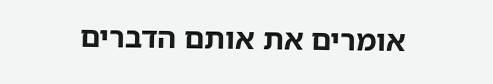אומרים את אותם הדברים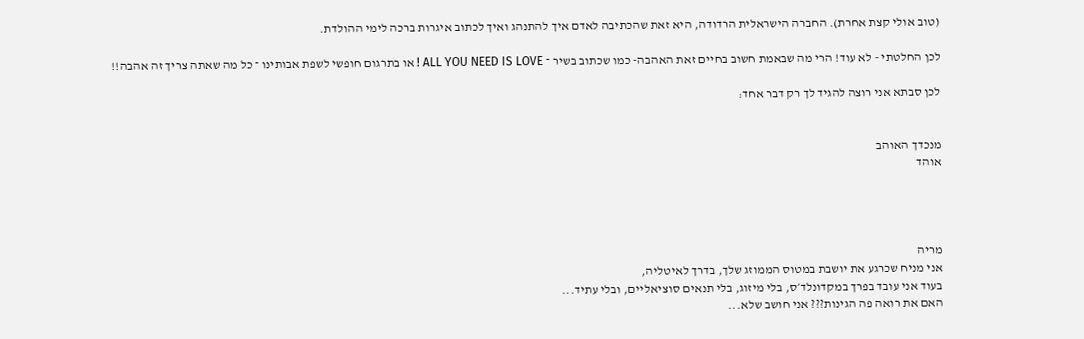(טוב אולי קצת אחרת). החברה הישראלית הרדודה, היא זאת שהכתיבה לאדם איך להתנהג ואיך לכתוב איגרות ברכה לימי ההולדת.

לכן החלטתי - לא עוד! הרי מה שבאמת חשוב בחיים זאת האהבה- כמו שכתוב בשיר ־ ALL YOU NEED IS LOVE ! או בתרגום חופשי לשפת אבותינו ־ כל מה שאתה צריך זה אהבה!!

לכן סבתא אני רוצה להגיד לך רק דבר אחד:


מנכדך האוהב
אוהד




מריה
אני מניח שכרגע את יושבת במטוס הממוזג שלך, בדרך לאיטליה,
בעוד אני עובד בפרך במקדונלד׳ס, בלי מיזוג, בלי תנאים סוציאליים, ובלי עתיד...
האם את רואה פה הגינות??? אני חושב שלא...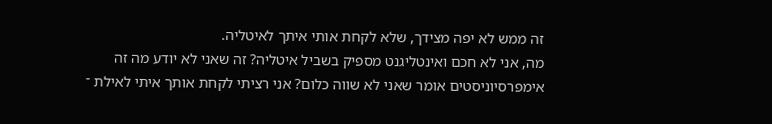זה ממש לא יפה מצידך, שלא לקחת אותי איתך לאיטליה.
מה, אני לא חכם ואינטליגנט מספיק בשביל איטליה? זה שאני לא יודע מה זה אימפרסיוניסטים אומר שאני לא שווה כלום? אני רציתי לקחת אותך איתי לאילת ־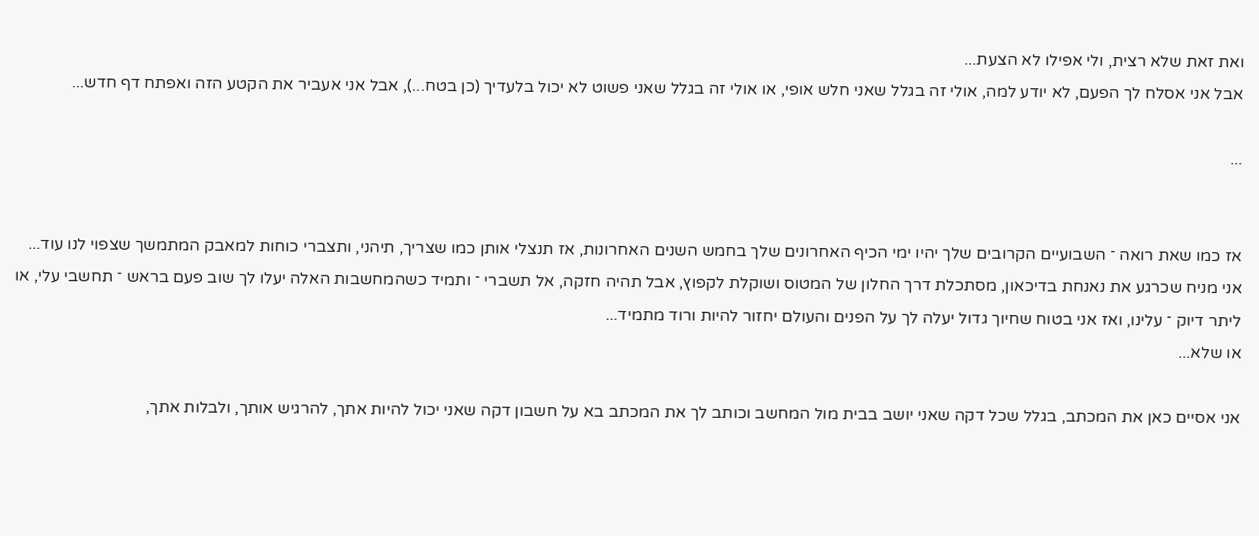ואת זאת שלא רצית, ולי אפילו לא הצעת...
אבל אני אסלח לך הפעם, לא יודע למה, אולי זה בגלל שאני חלש אופי, או אולי זה בגלל שאני פשוט לא יכול בלעדיך (כן בטח...), אבל אני אעביר את הקטע הזה ואפתח דף חדש...

...


אז כמו שאת רואה ־ השבועיים הקרובים שלך יהיו ימי הכיף האחרונים שלך בחמש השנים האחרונות, אז תנצלי אותן כמו שצריך, תיהני, ותצברי כוחות למאבק המתמשך שצפוי לנו עוד... אני מניח שכרגע את נאנחת בדיכאון, מסתכלת דרך החלון של המטוס ושוקלת לקפוץ, אבל תהיה חזקה, אל תשברי ־ ותמיד כשהמחשבות האלה יעלו לך שוב פעם בראש ־ תחשבי עלי, או ליתר דיוק ־ עלינו, ואז אני בטוח שחיוך גדול יעלה לך על הפנים והעולם יחזור להיות ורוד מתמיד...
או שלא...

אני אסיים כאן את המכתב, בגלל שכל דקה שאני יושב בבית מול המחשב וכותב לך את המכתב בא על חשבון דקה שאני יכול להיות אתך, להרגיש אותך, ולבלות אתך,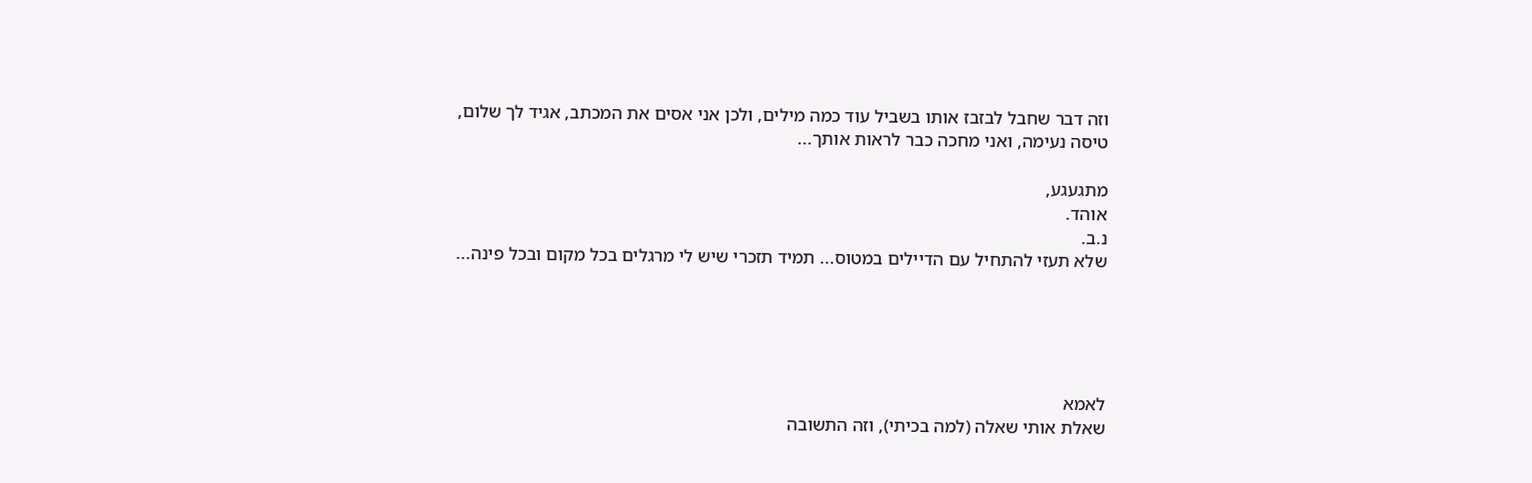וזה דבר שחבל לבזבז אותו בשביל עוד כמה מילים, ולכן אני אסים את המכתב, אגיד לך שלום, טיסה נעימה, ואני מחכה כבר לראות אותך...

מתגעגע,
אוהד.
נ.ב.
שלא תעזי להתחיל עם הדיילים במטוס... תמיד תזכרי שיש לי מרגלים בכל מקום ובכל פינה...





לאמא
שאלת אותי שאלה (למה בכיתי), וזה התשובה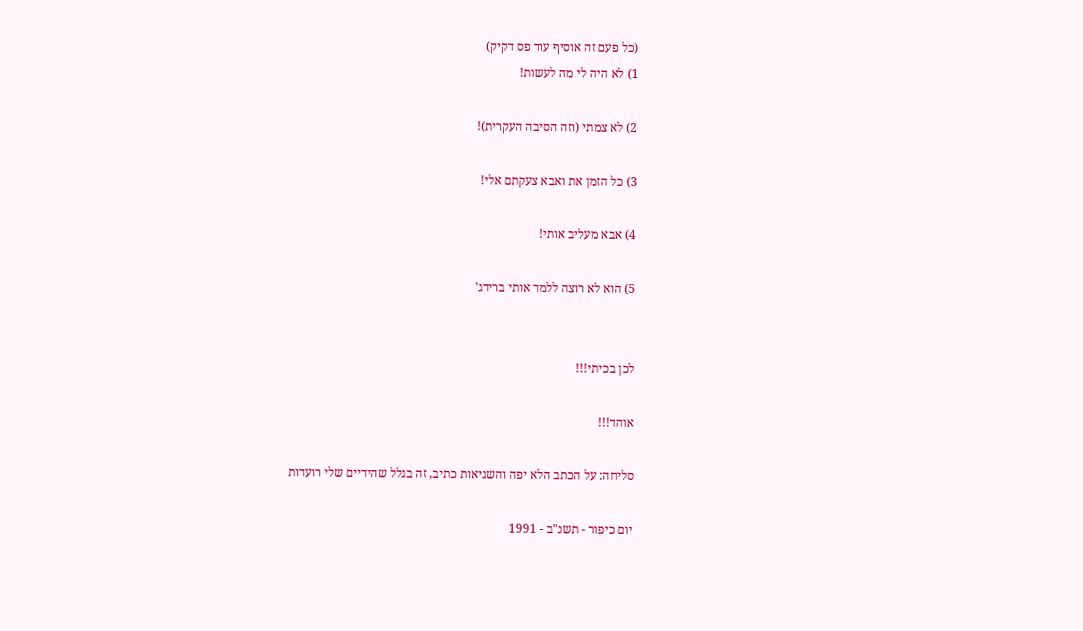(כל פעם זה אוסיף עוד פס דקיק)
1) לא היה לי מה לעשות!

2) לא צמתי (וזה הסיבה העקרית)!

3) כל הזמן את ואבא צעקתם אלי!

4) אבא מעליב אותי!

5) הוא לא רוצה ללמד אותי ברידג'


לכן בכיתי!!!

אוהד!!!

סליחה: על הכתב הלא יפה והשגיאות כתיב, זה בגלל שהידיים שלי רועדות

יום כיפור - תשנ"ב - 1991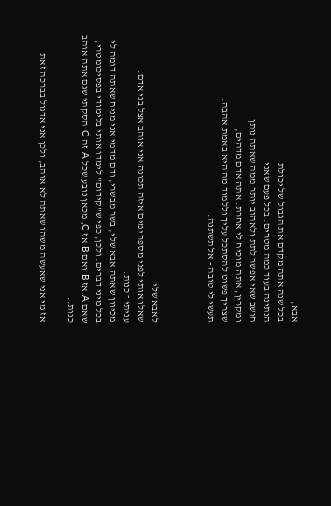אבא,
בכל שנה אתה מקדם את הגבול של יכולת
הנתינה בעוד כמה מטרים. בכל פעם שאני
חושב שאי אפשר לתת ולאהוב יותר ממה שאתה נותן
ומקרין, אתה מוכיח לי אחרת. אתה אדם מדהים,
שצריך פשוט להסתכל עליך וללמוד מה היא באמת אהבה.
תעשי לי טובה - אל תשתנה.



לאבא שלי
שאלו אותי לפני מספר ימים איזה תכונה אני אוהב אצל בני אדם.
עניתי ־ כנות.
מכיוון שאתה אבא שלי, בשר מבשרי, ודם מדמי אני מניח שאתה דומה לי בכל מיני דברים. ולכן, כפי ש"קידום" לימדו אותי בלימודי בפסיכומטרי, שאם A אז B ואם B אז C, מכאן נובע שכל A זה C הסקתי שגם אתה אוהב כנות..

אז מי אני שאעשה משהו שאתה לא אוהב, ולכן אני אדגול בברכה זאת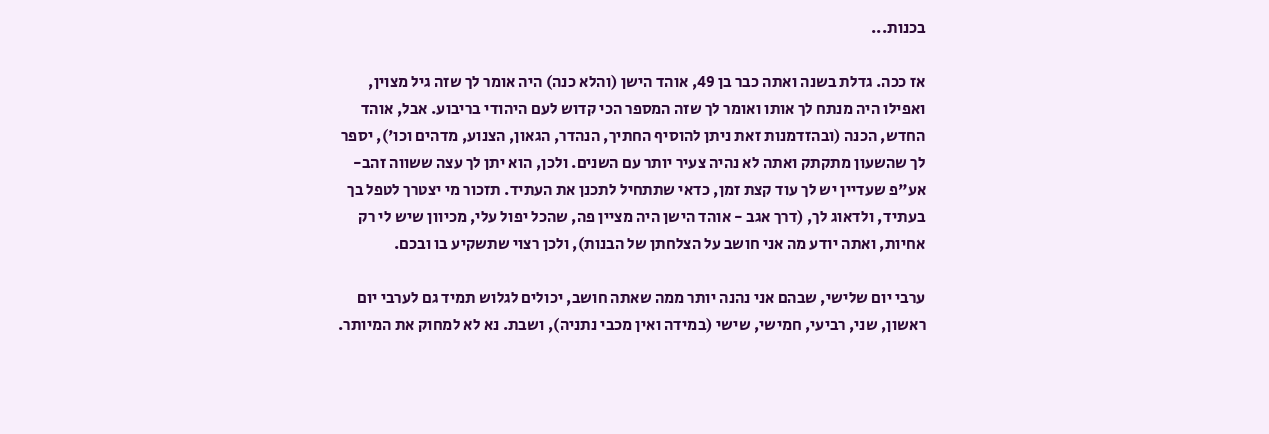בכנות...

אז ככה. גדלת בשנה ואתה כבר בן 49, אוהד הישן (והלא כנה) היה אומר לך שזה גיל מצוין, ואפילו היה מנתח לך אותו ואומר לך שזה המספר הכי קדוש לעם היהודי בריבוע. אבל, אוהד החדש, הכנה (ובהזדמנות זאת ניתן להוסיף החתיך, הנהדר, הגאון, הצנוע, מדהים וכו'), יספר לך שהשעון מתקתק ואתה לא נהיה צעיר יותר עם השנים. ולכן, הוא יתן לך עצה ששווה זהב- אע"פ שעדיין יש לך עוד קצת זמן, כדאי שתתחיל לתכנן את העתיד. תזכור מי יצטרך לטפל בך בעתיד, ולדאוג לך, (דרך אגב - אוהד הישן היה מציין פה, שהכל יפול עלי, מכיוון שיש לי רק אחיות, ואתה יודע מה אני חושב על הצלחתן של הבנות), ולכן רצוי שתשקיע בו ובכם.

ערבי יום שלישי, שבהם אני נהנה יותר ממה שאתה חושב, יכולים לגלוש תמיד גם לערבי יום ראשון, שני, רביעי, חמישי, שישי (במידה ואין מכבי נתניה), ושבת. נא לא למחוק את המיותר.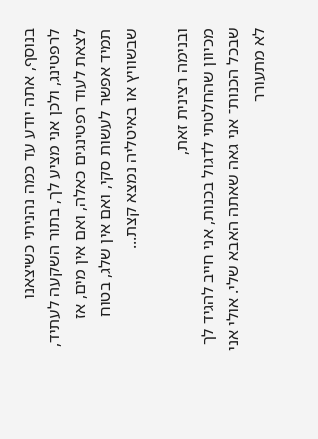בנוסף, אתה יודע עד כמה נהניתי כשיצאנו לרפטינג, ולכן אני מציע לך, בתור השקעה לעתיד, לצאת לעוד רפטינגים כאלה, ואם אין מים, אז תמיד אפשר לעשות סקי, ואם אין שלג, בטוח שבשוויץ או באיטליה נמצא קצת...

ובנימה רצינית זאת,
מכיוון שהחלטתי לדגול בכנות, אני חייב להגיד לך שבכל הכנות־ אני גאה שאתה האבא שלי. אולי אני לא מתעורר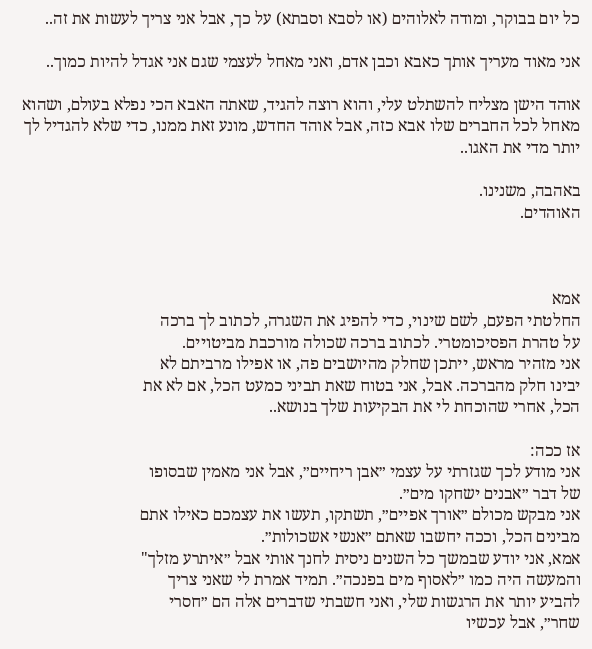כל יום בבוקר, ומודה לאלוהים (או לסבא וסבתא) על כך, אבל אני צריך לעשות את זה..

אני מאוד מעריך אותך כאבא וכבן אדם, ואני מאחל לעצמי שגם אני אגדל להיות כמוך..

אוהד הישן מצליח להשתלט עלי, והוא רוצה להגיד, שאתה האבא הכי נפלא בעולם, ושהוא מאחל לכל החברים שלו אבא כזה, אבל אוהד החדש, מונע זאת ממנו, כדי שלא להגדיל לך יותר מדי את האגו..

באהבה, משנינו.
האוהדים.



אמא
החלטתי הפעם, לשם שינוי, כדי להפיג את השגרה, לכתוב לך ברכה
על טהרת הפסיכומטרי. לכתוב ברכה שכולה מורכבת מביטויים.
אני מזהיר מראש, ייתכן שחלק מהיושבים פה, או אפילו מרביתם לא
יבינו חלק מהברכה. אבל, אני בטוח שאת תביני כמעט הכל, אם לא את
הכל, אחרי שהוכחת לי את הבקיעות שלך בנושא..

אז ככה:
אני מודע לכך שגזרתי על עצמי ״אבן ריחיים״, אבל אני מאמין שבסופו
של דבר ״אבנים ישחקו מים״.
אני מבקש מכולם ״אורך אפיים״, תשתקו, תעשו את עצמכם כאילו אתם
מבינים הכל, וככה יחשבו שאתם ״אנשי אשכולות״.
אמא, אני יודע שבמשך כל השנים ניסית לחנך אותי אבל ״איתרע מזלך"
והמעשה היה כמו ״לאסוף מים בפנכה״. תמיד אמרת לי שאני צריך
להביע יותר את הרגשות שלי, ואני חשבתי שדברים אלה הם ״חסרי
שחר״, אבל עכשיו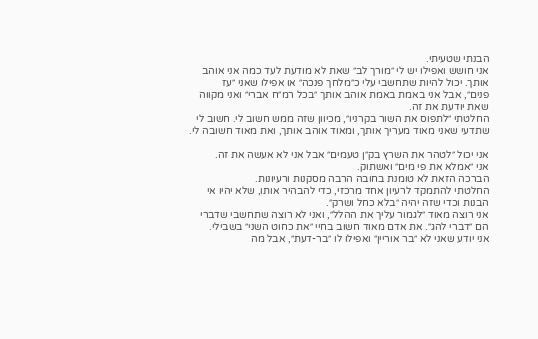הבנתי שטעיתי.
אני חושש ואפילו יש לי ״מורך לב״ שאת לא מודעת לעד כמה אני אוהב
אותך. יכול להיות שתחשבי עלי כ״מלחך פנכה״ או אפילו שאני ״עז
פנים״, אבל אני באמת באמת אוהב אותך ״בכל רמ״ח אברי״ ואני מקווה
שאת יודעת את זה.
החלטתי ״לתפוס את השור בקרניו״, מכיוון שזה ממש חשוב לי. חשוב לי
שתדעי שאני מאוד מעריך אותך, ומאוד אוהב אותך, ואת מאוד חשובה לי.

אני יכול ״לטהר את השרץ בק״ן טעמים״ אבל אני לא אעשה את זה.
אני ״אמלא את פי מים״ ואשתוק.
הברכה הזאת לא טומנת בחובה הרבה מסקנות ורעיונות.
החלטתי להתמקד לרעיון אחד מרכזי, כדי להבהיר אותו, שלא יהיו אי
הבנות וכדי שזה יהיה ״בלא כחל ושרק״.
אני רוצה מאוד ״לגמור עליך את ההלל״, ואני לא רוצה שתחשבי שדברי
הם ״דברי להג״. את אדם מאוד חשוב בחיי ״את כחוט השני״ בשבילי.
אני יודע שאני לא ״בר אוריין״ ואפילו לו ״בר-דעת״, אבל מה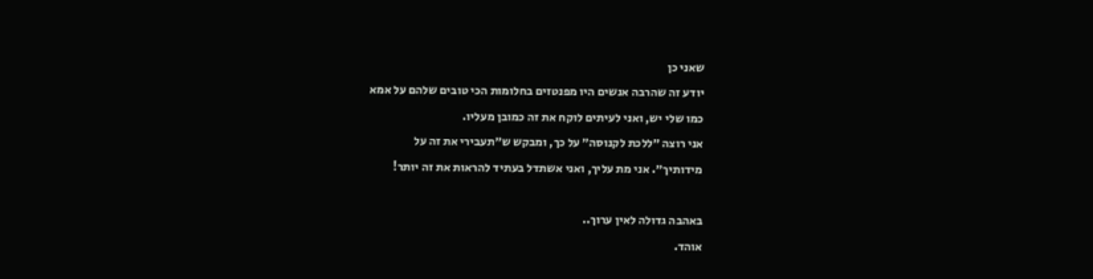שאני כן
יודע זה שהרבה אנשים היו מפנטזים בחלומות הכי טובים שלהם על אמא
כמו שלי יש, ואני לעיתים לוקח את זה כמובן מעליו.
אני רוצה ״ללכת לקנוסה״ על כך, ומבקש ש״תעבירי את זה על
מידותיך״. אני מת עליך, ואני אשתדל בעתיד להראות את זה יותר!

באהבה גדולה לאין ערוך..
אוהד.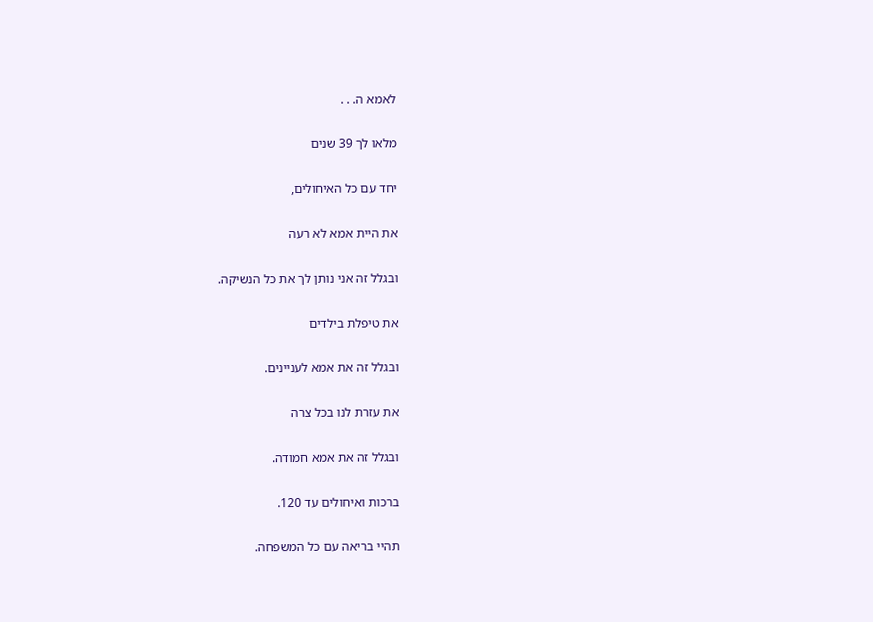לאמא ה. . .

מלאו לך 39 שנים

יחד עם כל האיחולים,

את היית אמא לא רעה

ובגלל זה אני נותן לך את כל הנשיקה.

את טיפלת בילדים

ובגלל זה את אמא לעניינים.

את עזרת לנו בכל צרה

ובגלל זה את אמא חמודה.

ברכות ואיחולים עד 120.

תהיי בריאה עם כל המשפחה.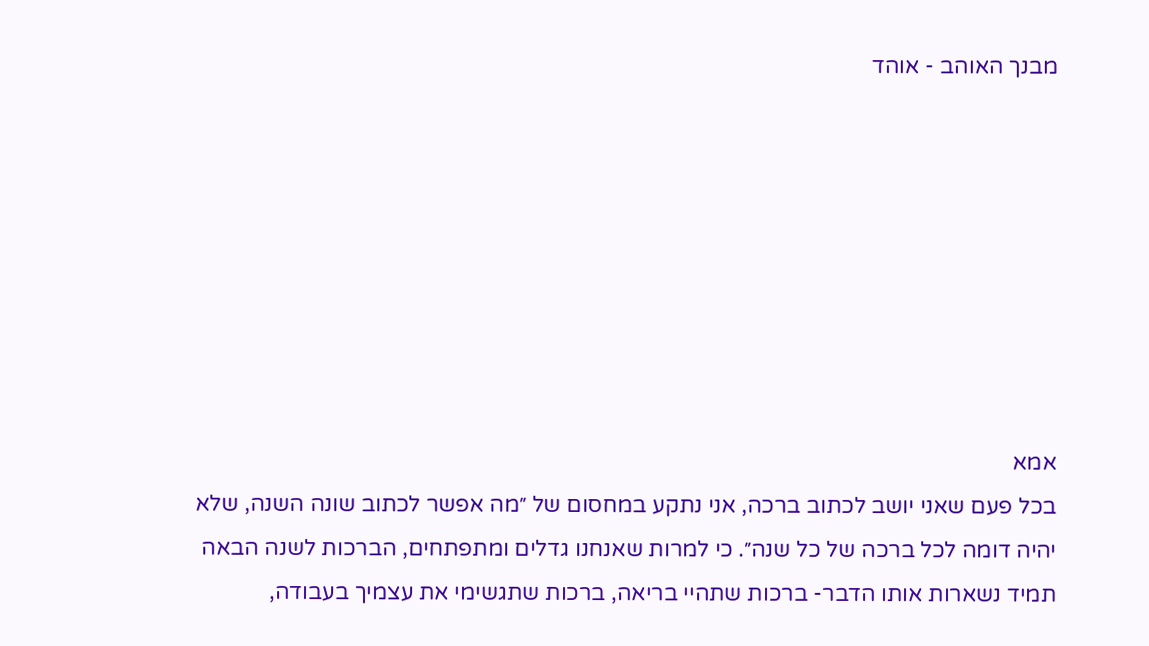מבנך האוהב - אוהד








אמא
בכל פעם שאני יושב לכתוב ברכה, אני נתקע במחסום של ״מה אפשר לכתוב שונה השנה, שלא יהיה דומה לכל ברכה של כל שנה״. כי למרות שאנחנו גדלים ומתפתחים, הברכות לשנה הבאה תמיד נשארות אותו הדבר- ברכות שתהיי בריאה, ברכות שתגשימי את עצמיך בעבודה,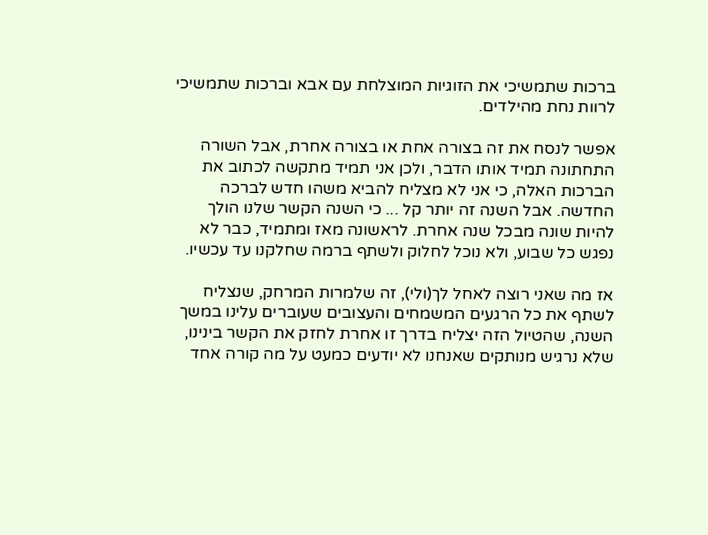ברכות שתמשיכי את הזוגיות המוצלחת עם אבא וברכות שתמשיכי לרוות נחת מהילדים.

אפשר לנסח את זה בצורה אחת או בצורה אחרת, אבל השורה התחתונה תמיד אותו הדבר, ולכן אני תמיד מתקשה לכתוב את הברכות האלה, כי אני לא מצליח להביא משהו חדש לברכה החדשה. אבל השנה זה יותר קל ... כי השנה הקשר שלנו הולך להיות שונה מבכל שנה אחרת. לראשונה מאז ומתמיד, כבר לא נפגש כל שבוע, ולא נוכל לחלוק ולשתף ברמה שחלקנו עד עכשיו.

אז מה שאני רוצה לאחל לך(ולי), זה שלמרות המרחק, שנצליח לשתף את כל הרגעים המשמחים והעצובים שעוברים עלינו במשך השנה, שהטיול הזה יצליח בדרך זו אחרת לחזק את הקשר בינינו, שלא נרגיש מנותקים שאנחנו לא יודעים כמעט על מה קורה אחד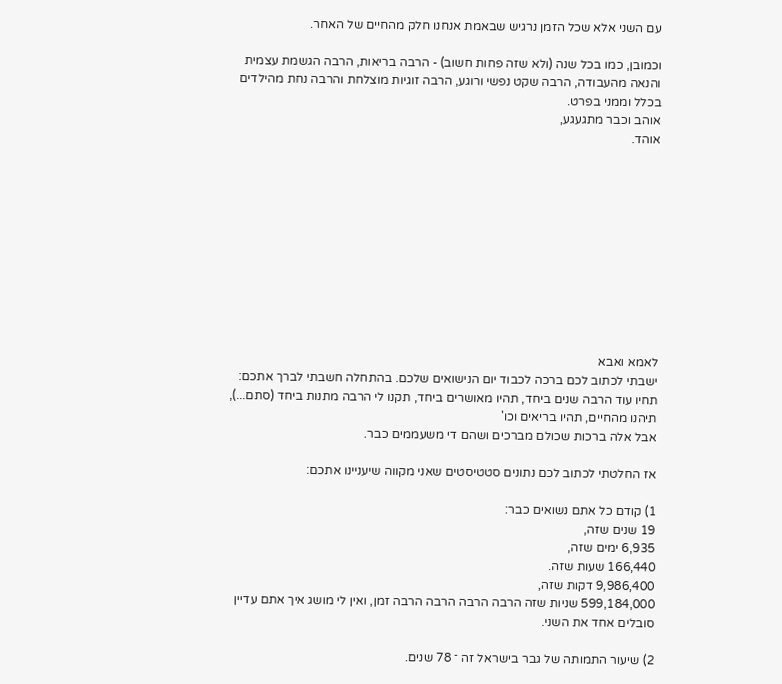עם השני אלא שכל הזמן נרגיש שבאמת אנחנו חלק מהחיים של האחר.

וכמובן, כמו בכל שנה (ולא שזה פחות חשוב) - הרבה בריאות, הרבה הגשמת עצמית והנאה מהעבודה, הרבה שקט נפשי ורוגע, הרבה זוגיות מוצלחת והרבה נחת מהילדים בכלל וממני בפרט.
אוהב וכבר מתגעגע,
אוהד.











לאמא ואבא
ישבתי לכתוב לכם ברכה לכבוד יום הנישואים שלכם. בהתחלה חשבתי לברך אתכם: תחיו עוד הרבה שנים ביחד, תהיו מאושרים ביחד, תקנו לי הרבה מתנות ביחד (סתם...), תיהנו מהחיים, תהיו בריאים וכו'
אבל אלה ברכות שכולם מברכים ושהם די משעממים כבר.

אז החלטתי לכתוב לכם נתונים סטטיסטים שאני מקווה שיעניינו אתכם:

1) קודם כל אתם נשואים כבר:
19 שנים שזה,
6,935 ימים שזה,
166,440 שעות שזה.
9,986,400 דקות שזה,
599,184,000 שניות שזה הרבה הרבה הרבה הרבה זמן, ואין לי מושג איך אתם עדיין סובלים אחד את השני.

2) שיעור התמותה של גבר בישראל זה ־ 78 שנים.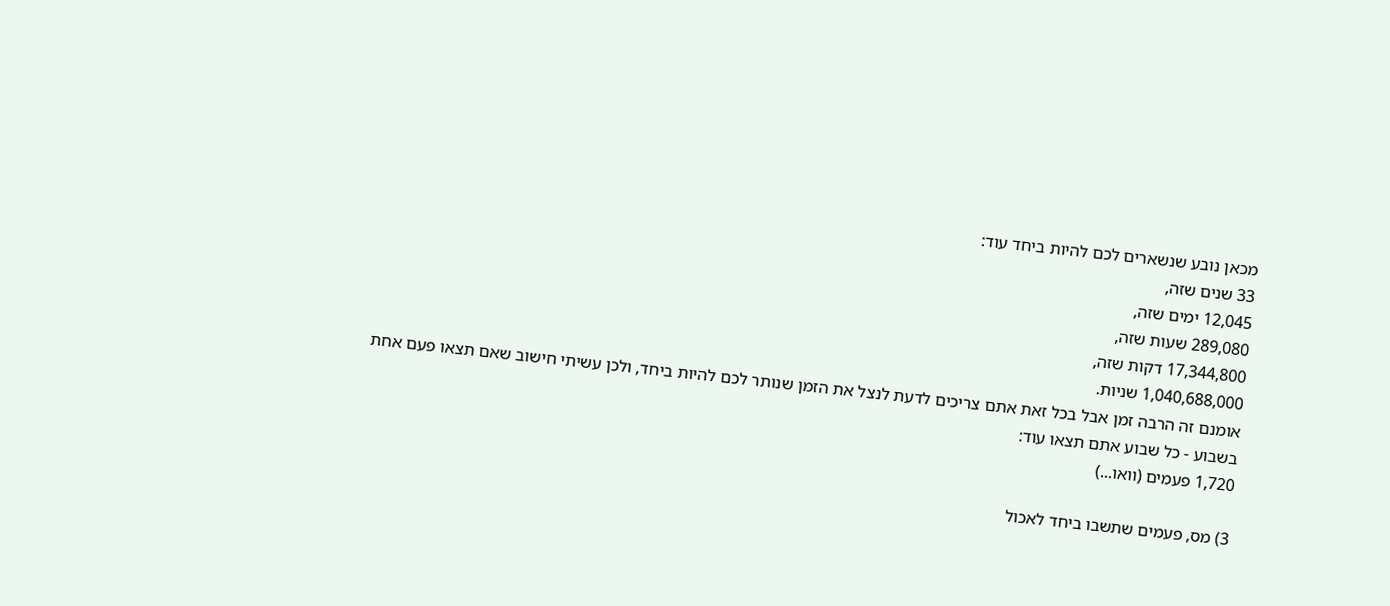מכאן נובע שנשארים לכם להיות ביחד עוד:
33 שנים שזה,
12,045 ימים שזה,
289,080 שעות שזה,
17,344,800 דקות שזה,
1,040,688,000 שניות.
אומנם זה הרבה זמן אבל בכל זאת אתם צריכים לדעת לנצל את הזמן שנותר לכם להיות ביחד, ולכן עשיתי חישוב שאם תצאו פעם אחת בשבוע - כל שבוע אתם תצאו עוד:
1,720 פעמים (וואו...)

3) מס, פעמים שתשבו ביחד לאכול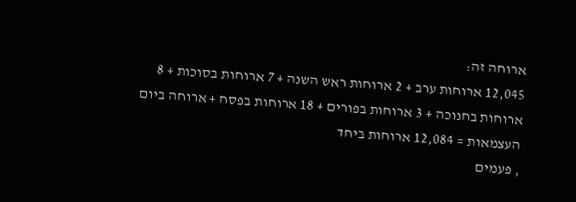ארוחה זה:
12,045 ארוחות ערב + 2 ארוחות ראש השנה + 7 ארוחות בסוכות + 8 ארוחות בחנוכה + 3 ארוחות בפורים + 18 ארוחות בפסח + ארוחה ביום העצמאות = 12,084 ארוחות ביחד
, פעמים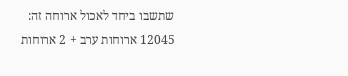שתשבו ביחד לאכול ארוחה זה:
12045 ארוחות ערב + 2 ארוחות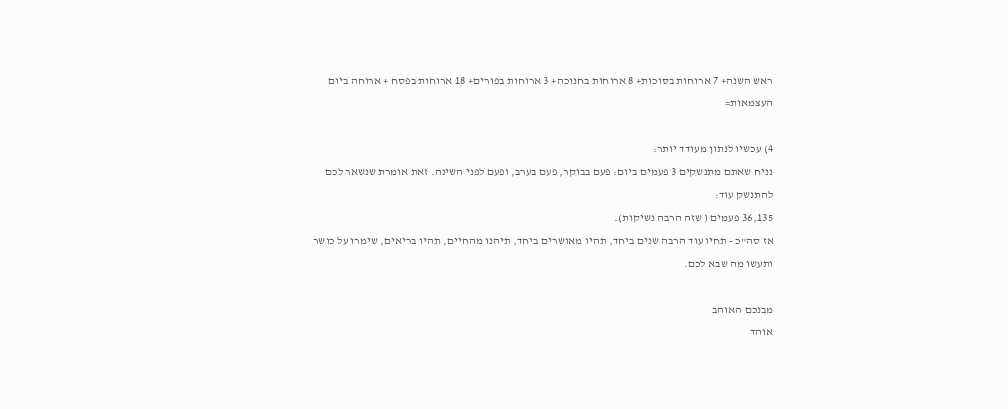ראש השנה+ 7 ארוחות בסוכות+ 8 ארוחות בחנוכה+ 3 ארוחות בפורים+ 18 ארוחות בפסח + ארוחה ביום העצמאות=

4) עכשיו לנתון מעודד יותר:
נניח שאתם מתנשקים 3 פעמים ביום: פעם בבוקר, פעם בערב, ופעם לפני השינה. זאת אומרת שנשאר לכם להתנשק עוד:
36,135 פעמים ( שזה הרבה נשיקות).
אז סה"כ - תחיו עוד הרבה שנים ביחד, תהיו מאושרים ביחד, תיהנו מהחיים, תהיו בריאים, שימרו על כושר ותעשו מה שבא לכם.

מבנכם האוהב
אוהד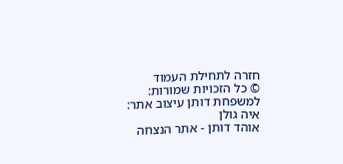חזרה לתחילת העמוד
© כל הזכויות שמורות: למשפחת דותן עיצוב אתר: איה גולן
אוהד דותן - אתר הנצחה